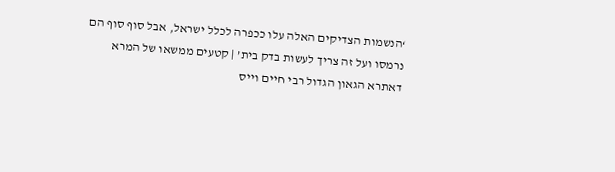‘הנשמות הצדיקים האלה עלו ככפרה לכלל ישראל, אבל סוף סוף הם נרמסו ועל זה צריך לעשות בדק בית’ | קטעים ממשאו של המרא דאתרא הגאון הגדול רבי חיים וייס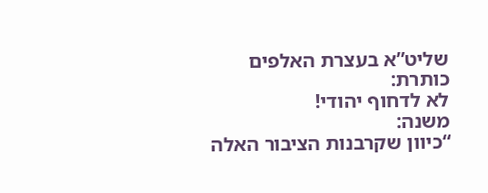שליט”א בעצרת האלפים
כותרת:
לא לדחוף יהודי!
משנה:
“כיוון שקרבנות הציבור האלה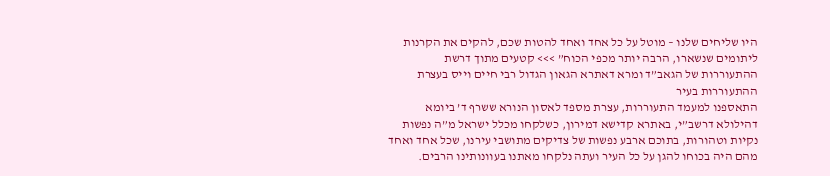היו שליחים שלנו – מוטל על כל אחד ואחד להטות שכם, להקים את הקרנות ליתומים שנשארו, הרבה יותר מכפי הכוח” >>> קטעים מתוך דרשת ההתעוררות של הגאב”ד ומרא דאתרא הגאון הגדול רבי חיים וייס בעצרת ההתעוררות בעיר
התאספנו למעמד התעוררות, עצרת מספד לאסון הנורא ששרף ד’ ביומא דהילולא דרשב”י, באתרא קדישא דמירון, כשלקחו מכלל ישראל מ”ה נפשות נקיות וטהורות, בתוכם ארבע נפשות של צדיקים מתושבי עירנו, שכל אחד ואחד מהם היה בכוחו להגן על כל העיר ועתה נלקחו מאתנו בעוונותינו הרבים.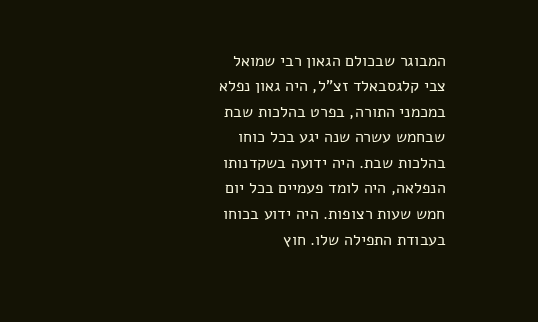המבוגר שבכולם הגאון רבי שמואל צבי קלגסבאלד זצ”ל, היה גאון נפלא במכמני התורה, בפרט בהלכות שבת שבחמש עשרה שנה יגע בכל כוחו בהלכות שבת. היה ידועה בשקדנותו הנפלאה, היה לומד פעמיים בכל יום חמש שעות רצופות. היה ידוע בכוחו בעבודת התפילה שלו. חוץ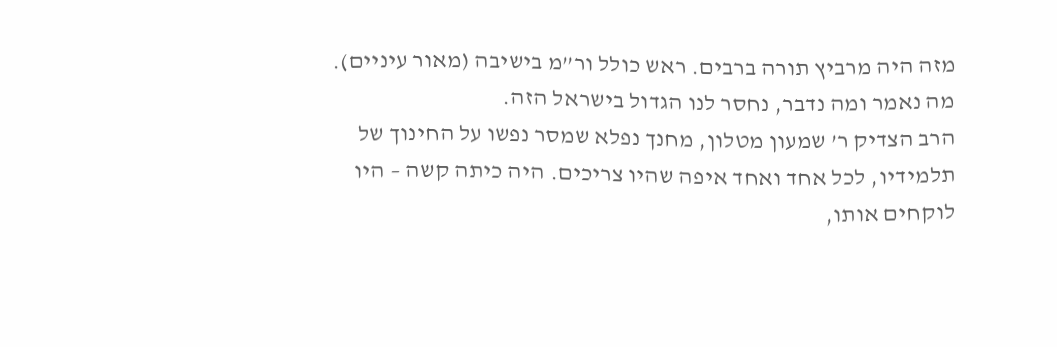מזה היה מרביץ תורה ברבים. ראש כולל ור”מ בישיבה (מאור עיניים). מה נאמר ומה נדבר, נחסר לנו הגדול בישראל הזה.
הרב הצדיק ר’ שמעון מטלון, מחנך נפלא שמסר נפשו על החינוך של תלמידיו, לכל אחד ואחד איפה שהיו צריכים. היה כיתה קשה – היו לוקחים אותו,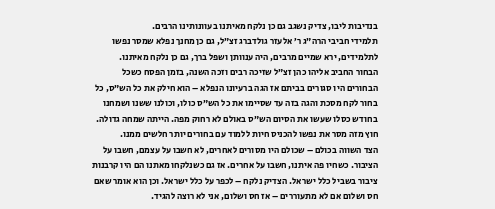בנדיבות ליבו, צדיק נשגב גם כן נלקח מאיתנו בעוונותינו הרבים.
תלמידי חביבי הרה”ג ר’ אלעזר גולדברג זצ”ל, גם כן מחנך נפלא שמסר נפשו לתלמידים, ירא שמיים מרבים, היה ענוותן ושפל ברך, גם כן נלקח מאיתנו.
הבחור החביב אליהו כהן זצ”ל שזיכה רבים וזכה השנה, בזמן הפסח כשכל הבחורים היו סגורים בביתם אז הגה ברעיונו הנפלא – הוא חילק את כל הש”ס, כל בחור לקח מסכת והגה בזה עד שסיימו את כל הש”ס כולו, וכולנו ששנו ושמחנו בחודש כסלו שעשו את הסיום הש”ס באולם לא רחוק מפה. הייתה שמחה גדולה. חוץ מזה מסר את נפשו להכניס חיות ללמוד עם בחורים יותר חלשים ממנו.
הצד השווה בכולם – שכולם היו מסורים לאחרים, לא חשבו על עצמם, חשבו על הציבור. כשחיו פה איתנו, חשבו על אחרים. אז גם כשנלקחו מאתנו הם היו קרבנות ציבור בשביל כלל ישראל. הצדיק נלקח – לכפר על כלל ישראל. וכן הוא אומר שאם חס ושלום אם לא מתעוררים – אז חס ושלום, אני לא רוצה להגיד.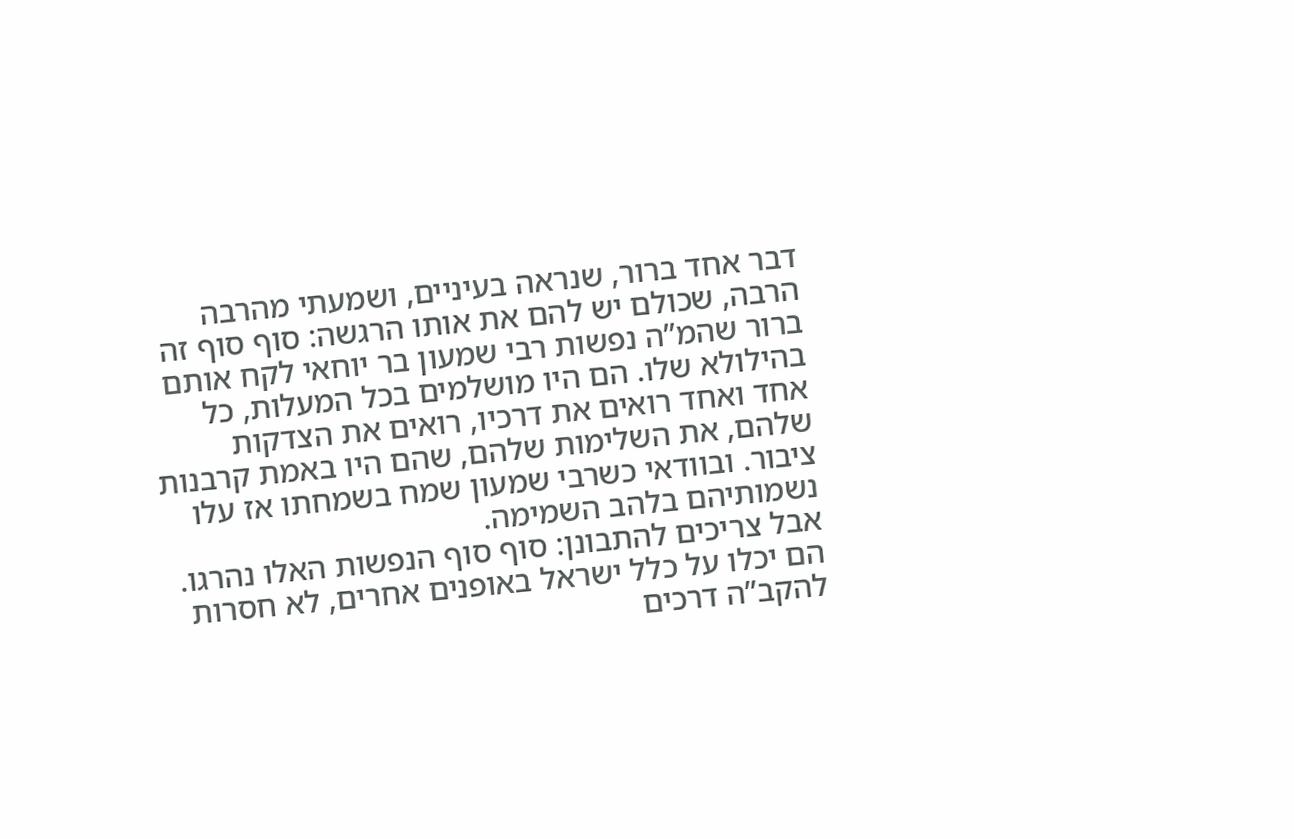דבר אחד ברור, שנראה בעיניים, ושמעתי מהרבה הרבה, שכולם יש להם את אותו הרגשה: סוף סוף זה ברור שהמ”ה נפשות רבי שמעון בר יוחאי לקח אותם בהילולא שלו. הם היו מושלמים בכל המעלות, כל אחד ואחד רואים את דרכיו, רואים את הצדקות שלהם, את השלימות שלהם, שהם היו באמת קרבנות ציבור. ובוודאי כשרבי שמעון שמח בשמחתו אז עלו נשמותיהם בלהב השמימה.
אבל צריכים להתבונן: סוף סוף הנפשות האלו נהרגו. הם יכלו על כלל ישראל באופנים אחרים, לא חסרות להקב”ה דרכים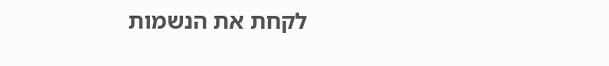לקחת את הנשמות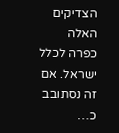הצדיקים האלה כפרה לכלל ישראל. אם זה נסתובב כ…